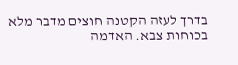בדרך לעזה הקטנה חוצים מדבר מלא בכוחות צבא. האדמה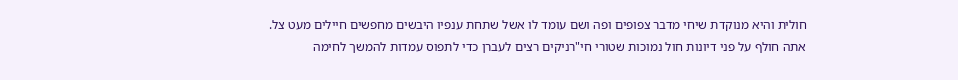חולית והיא מנוקדת שיחי מדבר צפופים ופה ושם עומד לו אשל שתחת ענפיו היבשים מחפשים חיילים מעט צל. אתה חולף על פני דיונות חול נמוכות שטורי חי"רניקים רצים לעברן כדי לתפוס עמדות להמשך לחימה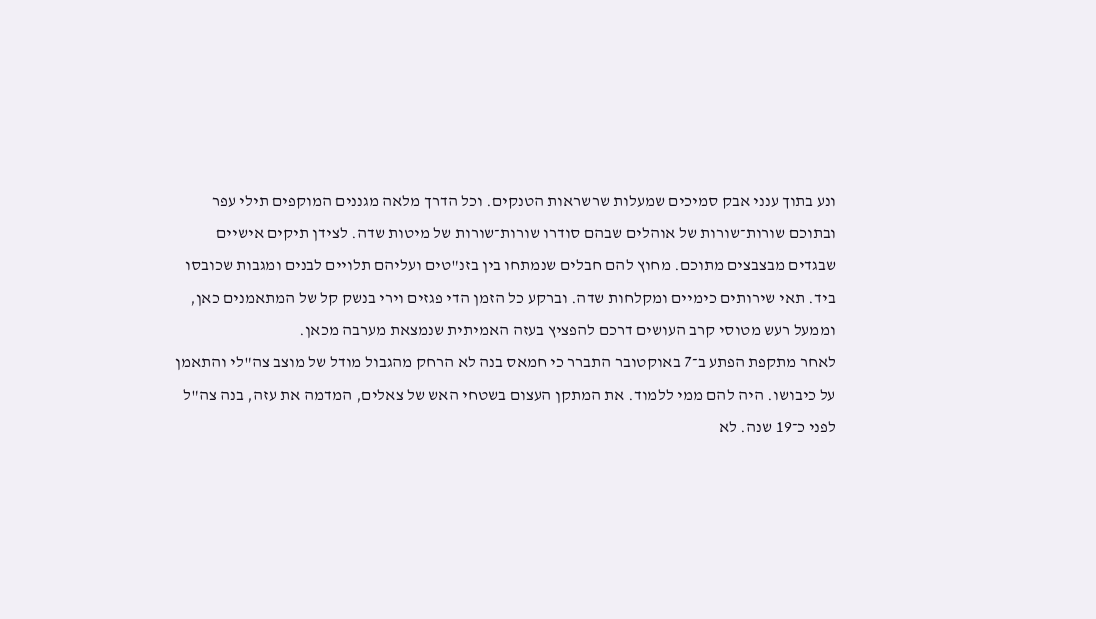ונע בתוך ענני אבק סמיכים שמעלות שרשראות הטנקים. וכל הדרך מלאה מגננים המוקפים תילי עפר ובתוכם שורות־שורות של אוהלים שבהם סודרו שורות־שורות של מיטות שדה. לצידן תיקים אישיים שבגדים מבצבצים מתוכם. מחוץ להם חבלים שנמתחו בין בזנ"טים ועליהם תלויים לבנים ומגבות שכובסו ביד. תאי שירותים כימיים ומקלחות שדה. וברקע כל הזמן הדי פגזים וירי בנשק קל של המתאמנים כאן, וממעל רעש מטוסי קרב העושים דרכם להפציץ בעזה האמיתית שנמצאת מערבה מכאן.
לאחר מתקפת הפתע ב־7 באוקטובר התברר כי חמאס בנה לא הרחק מהגבול מודל של מוצב צה"לי והתאמן על כיבושו. היה להם ממי ללמוד. את המתקן העצום בשטחי האש של צאלים, המדמה את עזה, בנה צה"ל לפני כ־19 שנה. לא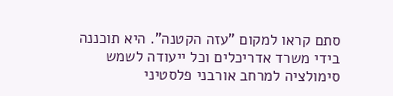סתם קראו למקום "עזה הקטנה". היא תוכננה בידי משרד אדריכלים וכל ייעודה לשמש סימולציה למרחב אורבני פלסטיני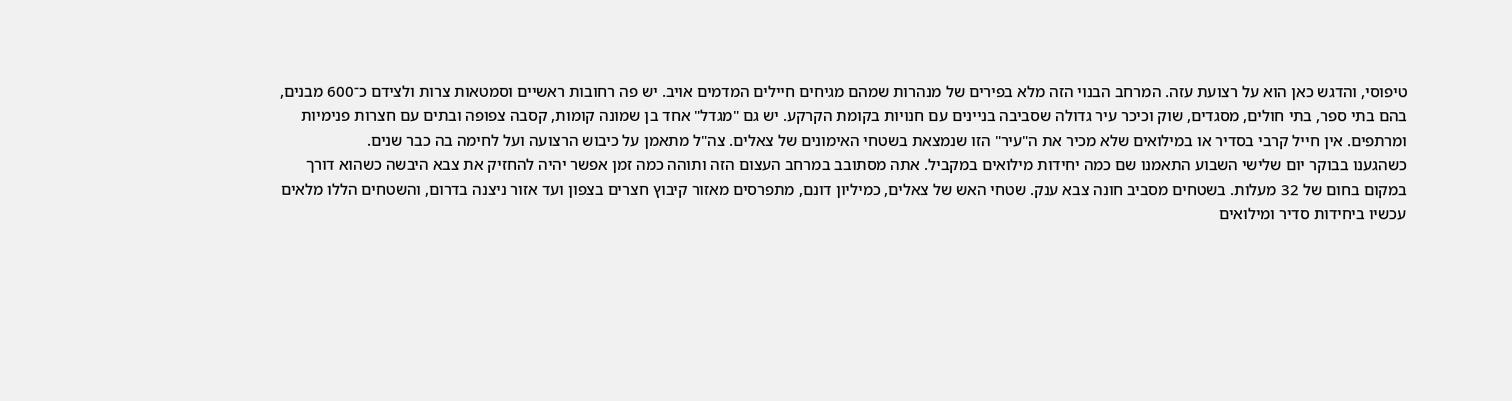טיפוסי, והדגש כאן הוא על רצועת עזה. המרחב הבנוי הזה מלא בפירים של מנהרות שמהם מגיחים חיילים המדמים אויב. יש פה רחובות ראשיים וסמטאות צרות ולצידם כ־600 מבנים, בהם בתי ספר, בתי חולים, מסגדים, שוק וכיכר עיר גדולה שסביבה בניינים עם חנויות בקומת הקרקע. יש גם "מגדל" אחד בן שמונה קומות, קסבה צפופה ובתים עם חצרות פנימיות ומרתפים. אין חייל קרבי בסדיר או במילואים שלא מכיר את ה"עיר" הזו שנמצאת בשטחי האימונים של צאלים. צה"ל מתאמן על כיבוש הרצועה ועל לחימה בה כבר שנים.
כשהגענו בבוקר יום שלישי השבוע התאמנו שם כמה יחידות מילואים במקביל. אתה מסתובב במרחב העצום הזה ותוהה כמה זמן אפשר יהיה להחזיק את צבא היבשה כשהוא דורך במקום בחום של 32 מעלות. בשטחים מסביב חונה צבא ענק. שטחי האש של צאלים, כמיליון דונם, מתפרסים מאזור קיבוץ חצרים בצפון ועד אזור ניצנה בדרום, והשטחים הללו מלאים עכשיו ביחידות סדיר ומילואים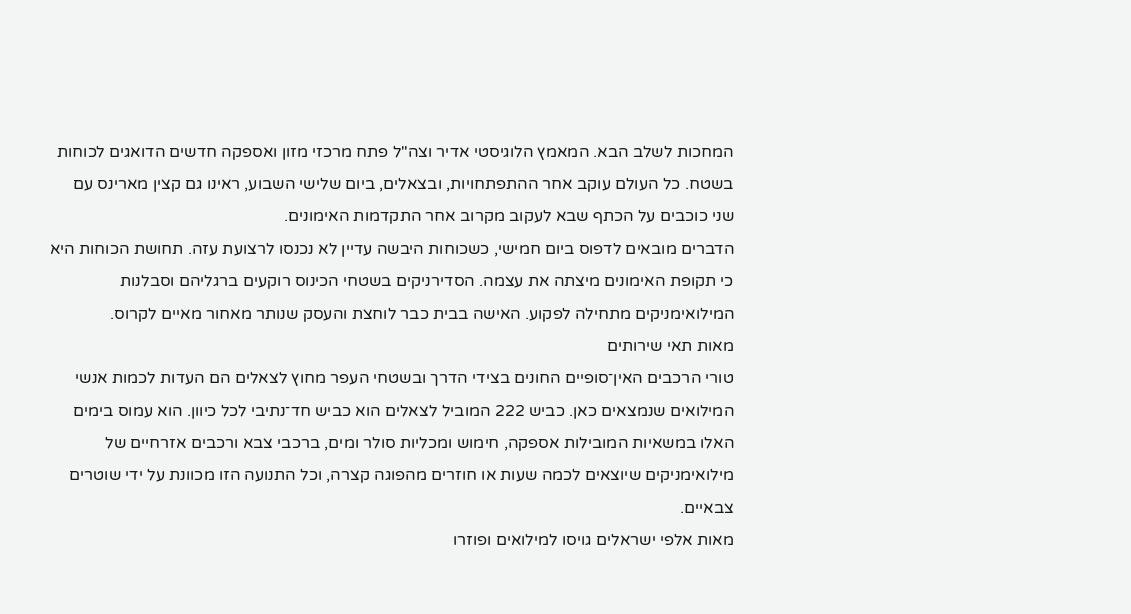המחכות לשלב הבא. המאמץ הלוגיסטי אדיר וצה"ל פתח מרכזי מזון ואספקה חדשים הדואגים לכוחות בשטח. כל העולם עוקב אחר ההתפתחויות, ובצאלים, ביום שלישי השבוע, ראינו גם קצין מארינס עם שני כוכבים על הכתף שבא לעקוב מקרוב אחר התקדמות האימונים.
הדברים מובאים לדפוס ביום חמישי, כשכוחות היבשה עדיין לא נכנסו לרצועת עזה. תחושת הכוחות היא כי תקופת האימונים מיצתה את עצמה. הסדירניקים בשטחי הכינוס רוקעים ברגליהם וסבלנות המילואימניקים מתחילה לפקוע. האישה בבית כבר לוחצת והעסק שנותר מאחור מאיים לקרוס.
מאות תאי שירותים
טורי הרכבים האין־סופיים החונים בצידי הדרך ובשטחי העפר מחוץ לצאלים הם העדות לכמות אנשי המילואים שנמצאים כאן. כביש 222 המוביל לצאלים הוא כביש חד־נתיבי לכל כיוון. הוא עמוס בימים האלו במשאיות המובילות אספקה, חימוש ומכליות סולר ומים, ברכבי צבא ורכבים אזרחיים של מילואימניקים שיוצאים לכמה שעות או חוזרים מהפוגה קצרה, וכל התנועה הזו מכוונת על ידי שוטרים צבאיים.
מאות אלפי ישראלים גויסו למילואים ופוזרו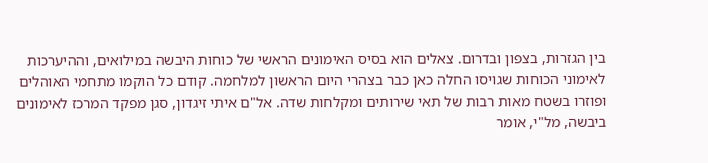בין הגזרות, בצפון ובדרום. צאלים הוא בסיס האימונים הראשי של כוחות היבשה במילואים, וההיערכות לאימוני הכוחות שגויסו החלה כאן כבר בצהרי היום הראשון למלחמה. קודם כל הוקמו מתחמי האוהלים ופוזרו בשטח מאות רבות של תאי שירותים ומקלחות שדה. אל"ם איתי זיגדון, סגן מפקד המרכז לאימונים ביבשה, מל"י, אומר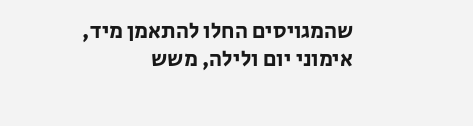שהמגויסים החלו להתאמן מיד, אימוני יום ולילה, משש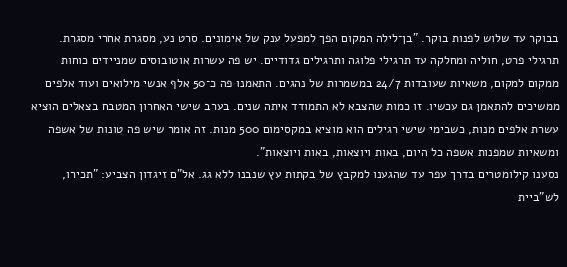בבוקר עד שלוש לפנות בוקר. "בן־לילה המקום הפך למפעל ענק של אימונים. סרט נע, מסגרת אחרי מסגרת. תרגילי פרט, חוליה ומחלקה עד תרגילי פלוגה ותרגילים גדודיים. יש פה עשרות אוטובוסים שמניידים כוחות ממקום למקום, משאיות שעובדות 24/7 במשמרות של נהגים. התאמנו פה כ־50 אלף אנשי מילואים ועוד אלפים ממשיכים להתאמן גם עכשיו. זו כמות שהצבא לא התמודד איתה שנים. בערב שישי האחרון המטבח בצאלים הוציא עשרת אלפים מנות, כשבימי שישי רגילים הוא מוציא במקסימום 500 מנות. זה אומר שיש פה טונות של אשפה ומשאיות שמפנות אשפה כל היום, באות ויוצאות, באות ויוצאות".
נסענו קילומטרים בדרך עפר עד שהגענו למקבץ של בקתות עץ שנבנו ללא גג. אל"ם זיגדון הצביע: "תכירו, לש"ביית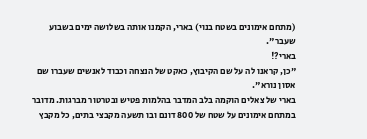(מתחם אימונים בשטח בנוי) בארי, הקמנו אותה בשלושה ימים בשבוע שעבר".
בארי?!
"כן, קראנו לה על שם הקיבוץ, כאקט של הנצחה וכבוד לאנשים שעברו שם אסון נורא".
בארי של צאלים הוקמה בלב המדבר בהלמות פטיש ובטרטור מברגות. מדובר במתחם אימונים על שטח של 800 דונם ובו תשעה מקבצי בתים, כל מקבץ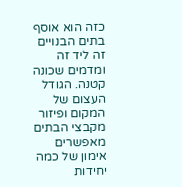כזה הוא אוסף בתים הבנויים זה ליד זה ומדמים שכונה קטנה. הגודל העצום של המקום ופיזור מקבצי הבתים מאפשרים אימון של כמה יחידות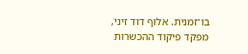בו־זמנית. אלוף דוד זיני, מפקד פיקוד ההכשרות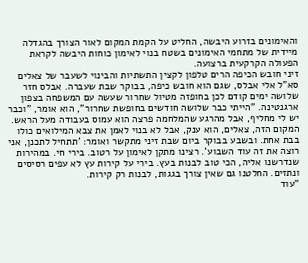והאימונים בזרוע היבשה, החליט על הקמת המקום לאור הצורך בהגדלה מיידית של מתחמי האימונים בשטח בנוי לאימון כוחות היבשה לקראת הפעולה הקרקעית ברצועה.
זיני חובש הכיפה הרים טלפון לקצין התשתיות והבינוי לשעבר של צאלים סא"ל אלי אבלס, שגם הוא חובש כיפה, בבוקר שבת שעברה. אבלס חזר שלושה ימים קודם לכן בחופזה מטיול שחרור שעשה עם המשפחה בצפון ארגנטינה. "הייתי כבר שלושה חודשים בחופשת שחרור", הוא אומר, "וכבר יש לי מחליף, אבל מהרגע שהמלחמה פרצה הוא עמוס בעבודה מעל הראש. המקום הזה, צאלים, הוא ענק, אבל לא בנוי לאמן את צבא המילואים כולו בבת אחת. ובשבע בבוקר ביום שבת זיני מתקשר ואומר: 'תתחיל לתכנן, אני רוצה את זה עוד השבוע'. רצינו מתקן לאימון על רטוב. בירי חי. במהירות שנדרשנו אליה, הכי טוב לבנות בעץ. בירי על קירות עץ לא עפים רסיסים ונתזים. החלטנו גם שאין צורך בגגות, לבנות רק קירות.
"עוד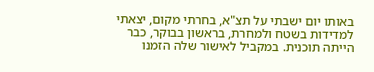באותו יום ישבתי על תצ"א, בחרתי מקום, יצאתי למדידות בשטח ולמחרת, בראשון בבוקר, כבר הייתה תוכנית. במקביל לאישור שלה הזמנו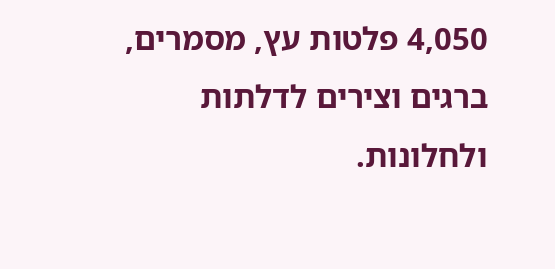4,050 פלטות עץ, מסמרים, ברגים וצירים לדלתות ולחלונות.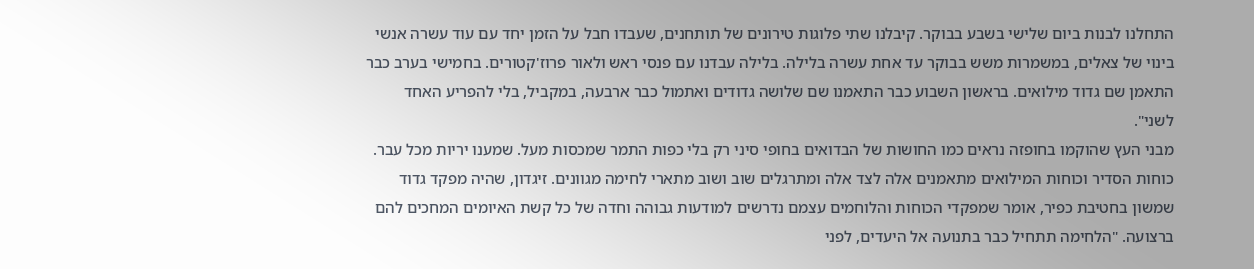התחלנו לבנות ביום שלישי בשבע בבוקר. קיבלנו שתי פלוגות טירונים של תותחנים, שעבדו חבל על הזמן יחד עם עוד עשרה אנשי בינוי של צאלים, במשמרות משש בבוקר עד אחת עשרה בלילה. בלילה עבדנו עם פנסי ראש ולאור פרוז'קטורים. בחמישי בערב כבר התאמן שם גדוד מילואים. בראשון השבוע כבר התאמנו שם שלושה גדודים ואתמול כבר ארבעה, במקביל, בלי להפריע האחד לשני".
מבני העץ שהוקמו בחופזה נראים כמו החושות של הבדואים בחופי סיני רק בלי כפות התמר שמכסות מעל. שמענו יריות מכל עבר. כוחות הסדיר וכוחות המילואים מתאמנים אלה לצד אלה ומתרגלים שוב ושוב מתארי לחימה מגוונים. זיגדון, שהיה מפקד גדוד שמשון בחטיבת כפיר, אומר שמפקדי הכוחות והלוחמים עצמם נדרשים למודעות גבוהה וחדה של כל קשת האיומים המחכים להם ברצועה. "הלחימה תתחיל כבר בתנועה אל היעדים, לפני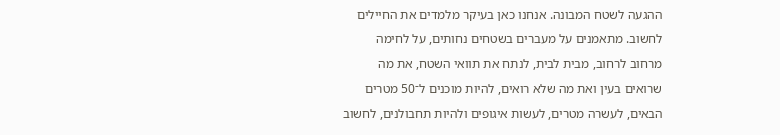ההגעה לשטח המבונה. אנחנו כאן בעיקר מלמדים את החיילים לחשוב. מתאמנים על מעברים בשטחים נחותים, על לחימה מרחוב לרחוב, מבית לבית, לנתח את תוואי השטח, את מה שרואים בעין ואת מה שלא רואים, להיות מוכנים ל־50 מטרים הבאים, לעשרה מטרים, לעשות איגופים ולהיות תחבולנים, לחשוב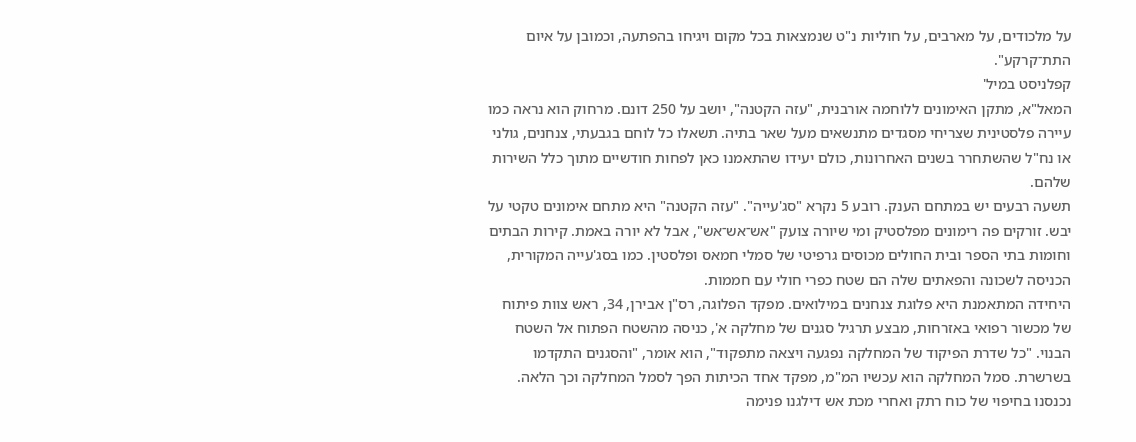על מלכודים, על מארבים, על חוליות נ"ט שנמצאות בכל מקום ויגיחו בהפתעה, וכמובן על איום התת־קרקע".
קפלניסט במיל'
המאל"א, מתקן האימונים ללוחמה אורבנית, "עזה הקטנה", יושב על 250 דונם. מרחוק הוא נראה כמו עיירה פלסטינית שצריחי מסגדים מתנשאים מעל שאר בתיה. תשאלו כל לוחם בגבעתי, צנחנים, גולני או נח"ל שהשתחרר בשנים האחרונות, כולם יעידו שהתאמנו כאן לפחות חודשיים מתוך כלל השירות שלהם.
תשעה רבעים יש במתחם הענק. רובע 5 נקרא "סג'עייה". "עזה הקטנה" היא מתחם אימונים טקטי על יבש. זורקים פה רימונים מפלסטיק ומי שיורה צועק "אש־אש־אש", אבל לא יורה באמת. קירות הבתים וחומות בתי הספר ובית החולים מכוסים גרפיטי של סמלי חמאס ופלסטין. כמו בסג'עייה המקורית, הכניסה לשכונה והפאתים שלה הם שטח כפרי חולי עם חממות.
היחידה המתאמנת היא פלוגת צנחנים במילואים. מפקד הפלוגה, רס"ן אבירן, 34, ראש צוות פיתוח של מכשור רפואי באזרחות, מבצע תרגיל סגנים של מחלקה א', כניסה מהשטח הפתוח אל השטח הבנוי. "כל שדרת הפיקוד של המחלקה נפגעה ויצאה מתפקוד", הוא אומר, "והסגנים התקדמו בשרשרת. סמל המחלקה הוא עכשיו המ"מ, מפקד אחד הכיתות הפך לסמל המחלקה וכך הלאה. נכנסנו בחיפוי של כוח רתק ואחרי מכת אש דילגנו פנימה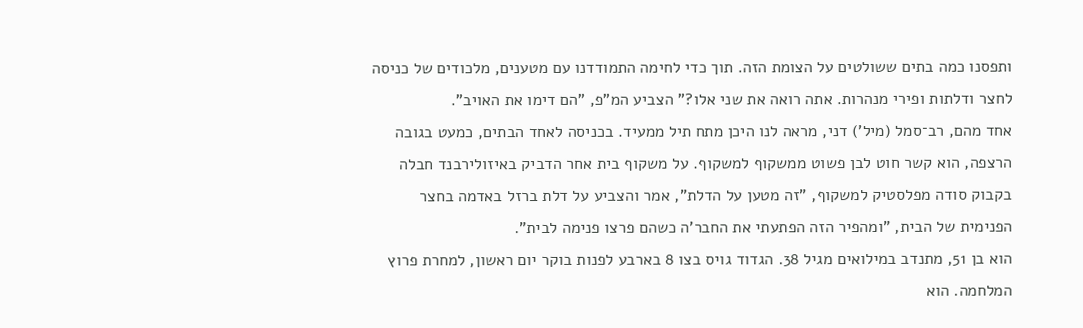ותפסנו כמה בתים ששולטים על הצומת הזה. תוך כדי לחימה התמודדנו עם מטענים, מלכודים של כניסה לחצר ודלתות ופירי מנהרות. אתה רואה את שני אלו?" הצביע המ"פ, "הם דימו את האויב".
אחד מהם, רב־סמל (מיל') דני, מראה לנו היכן מתח תיל ממעיד. בכניסה לאחד הבתים, כמעט בגובה הרצפה, הוא קשר חוט לבן פשוט ממשקוף למשקוף. על משקוף בית אחר הדביק באיזולירבנד חבלה בקבוק סודה מפלסטיק למשקוף, "זה מטען על הדלת", אמר והצביע על דלת ברזל באדמה בחצר הפנימית של הבית, "ומהפיר הזה הפתעתי את החבר'ה כשהם פרצו פנימה לבית".
הוא בן 51, מתנדב במילואים מגיל 38. הגדוד גויס בצו 8 בארבע לפנות בוקר יום ראשון, למחרת פרוץ המלחמה. הוא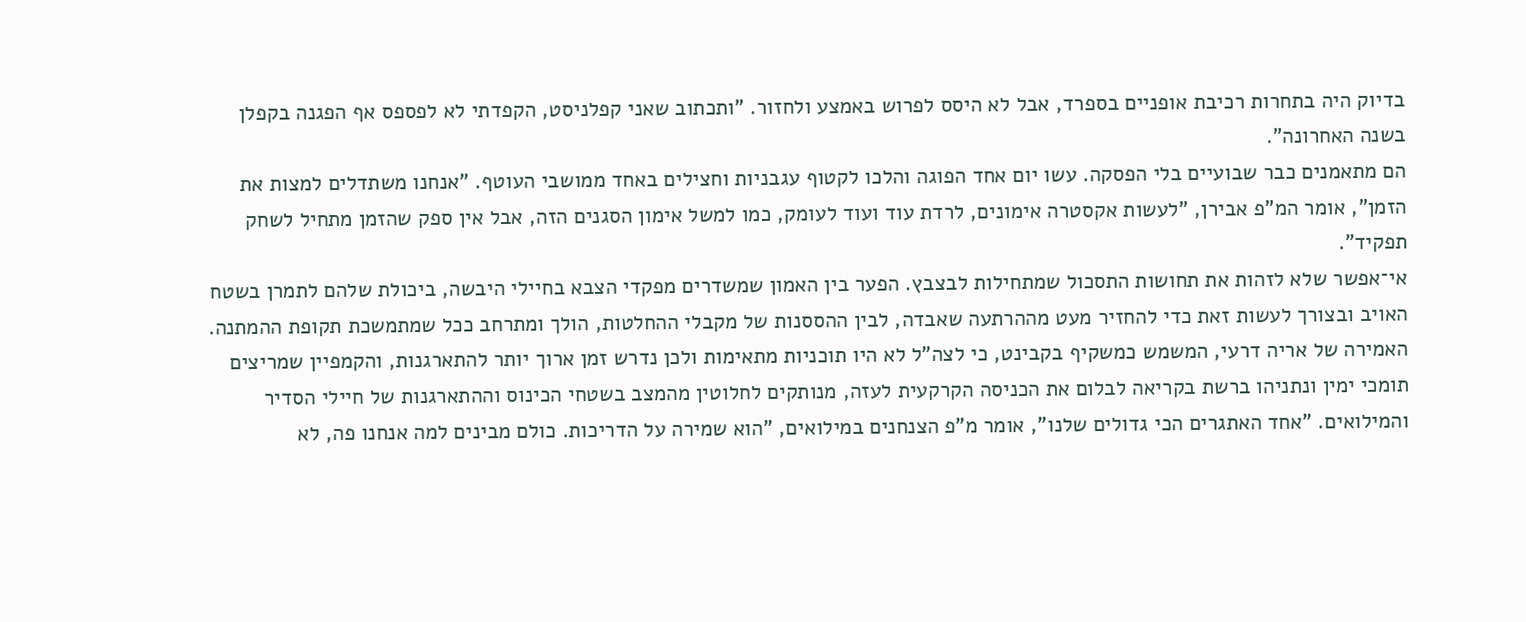בדיוק היה בתחרות רכיבת אופניים בספרד, אבל לא היסס לפרוש באמצע ולחזור. "ותכתוב שאני קפלניסט, הקפדתי לא לפספס אף הפגנה בקפלן בשנה האחרונה".
הם מתאמנים כבר שבועיים בלי הפסקה. עשו יום אחד הפוגה והלכו לקטוף עגבניות וחצילים באחד ממושבי העוטף. "אנחנו משתדלים למצות את הזמן", אומר המ"פ אבירן, "לעשות אקסטרה אימונים, לרדת עוד ועוד לעומק, כמו למשל אימון הסגנים הזה, אבל אין ספק שהזמן מתחיל לשחק תפקיד".
אי־אפשר שלא לזהות את תחושות התסכול שמתחילות לבצבץ. הפער בין האמון שמשדרים מפקדי הצבא בחיילי היבשה, ביכולת שלהם לתמרן בשטח האויב ובצורך לעשות זאת כדי להחזיר מעט מההרתעה שאבדה, לבין ההססנות של מקבלי ההחלטות, הולך ומתרחב ככל שמתמשכת תקופת ההמתנה. האמירה של אריה דרעי, המשמש כמשקיף בקבינט, כי לצה"ל לא היו תוכניות מתאימות ולכן נדרש זמן ארוך יותר להתארגנות, והקמפיין שמריצים תומכי ימין ונתניהו ברשת בקריאה לבלום את הכניסה הקרקעית לעזה, מנותקים לחלוטין מהמצב בשטחי הכינוס וההתארגנות של חיילי הסדיר והמילואים. "אחד האתגרים הכי גדולים שלנו", אומר מ"פ הצנחנים במילואים, "הוא שמירה על הדריכות. כולם מבינים למה אנחנו פה, לא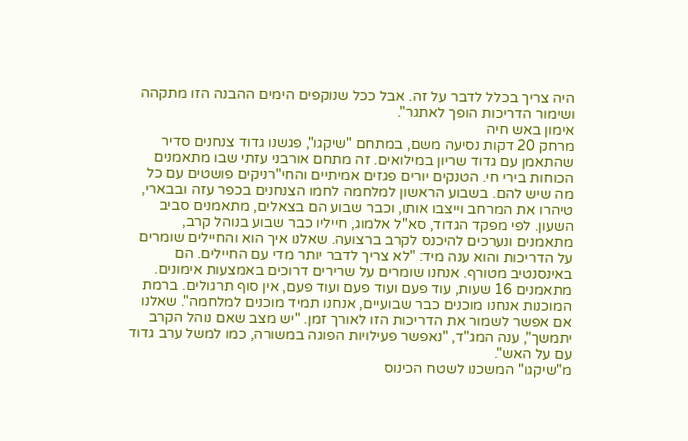היה צריך בכלל לדבר על זה. אבל ככל שנוקפים הימים ההבנה הזו מתקהה ושימור הדריכות הופך לאתגר".
אימון באש חיה
מרחק 20 דקות נסיעה משם, במתחם "שיקגו", פגשנו גדוד צנחנים סדיר שהתאמן עם גדוד שריון במילואים. זה מתחם אורבני עזתי שבו מתאמנים הכוחות בירי חי. הטנקים יורים פגזים אמיתיים והחי"רניקים פושטים עם כל מה שיש להם. בשבוע הראשון למלחמה לחמו הצנחנים בכפר עזה ובבארי, טיהרו את המרחב וייצבו אותו, וכבר שבוע הם בצאלים, מתאמנים סביב השעון. לפי מפקד הגדוד, סא"ל אלמוג, חייליו כבר שבוע בנוהל קרב, מתאמנים ונערכים להיכנס לקרב ברצועה. שאלנו איך הוא והחיילים שומרים על הדריכות והוא ענה מיד: "לא צריך לדבר יותר מדי עם החיילים. הם באינסנטיב מטורף. אנחנו שומרים על שרירים דרוכים באמצעות אימונים. מתאמנים 16 שעות, עוד פעם ועוד פעם ועוד פעם, אין סוף תרגולים. ברמת המוכנות אנחנו מוכנים כבר שבועיים, אנחנו תמיד מוכנים למלחמה". שאלנו אם אפשר לשמור את הדריכות הזו לאורך זמן. "יש מצב שאם נוהל הקרב יתמשך", ענה המג"ד, "נאפשר פעילויות הפוגה במשורה, כמו למשל ערב גדוד עם על האש".
מ"שיקגו" המשכנו לשטח הכינוס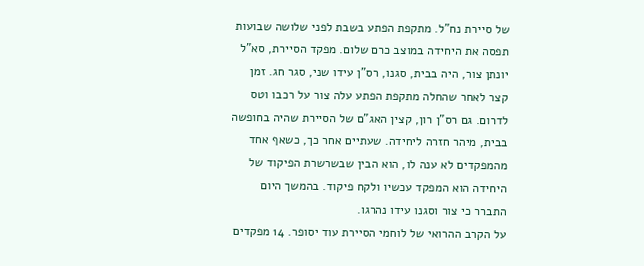של סיירת נח"ל. מתקפת הפתע בשבת לפני שלושה שבועות תפסה את היחידה במוצב כרם שלום. מפקד הסיירת, סא"ל יונתן צור, היה בבית, סגנו, רס"ן עידו שני, סגר חג. זמן קצר לאחר שהחלה מתקפת הפתע עלה צור על רכבו וטס לדרום. גם רס"ן רון, קצין האג"ם של הסיירת שהיה בחופשה בבית, מיהר חזרה ליחידה. שעתיים אחר כך, כשאף אחד מהמפקדים לא ענה לו, הוא הבין שבשרשרת הפיקוד של היחידה הוא המפקד עכשיו ולקח פיקוד. בהמשך היום התברר כי צור וסגנו עידו נהרגו.
על הקרב ההרואי של לוחמי הסיירת עוד יסופר. 14 מפקדים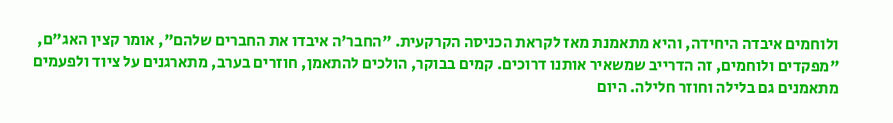ולוחמים איבדה היחידה, והיא מתאמנת מאז לקראת הכניסה הקרקעית. "החבר'ה איבדו את החברים שלהם", אומר קצין האג"ם, "מפקדים ולוחמים, זה הדרייב שמשאיר אותנו דרוכים. קמים בבוקר, הולכים להתאמן, חוזרים בערב, מתארגנים על ציוד ולפעמים מתאמנים גם בלילה וחוזר חלילה. היום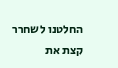החלטנו לשחרר קצת את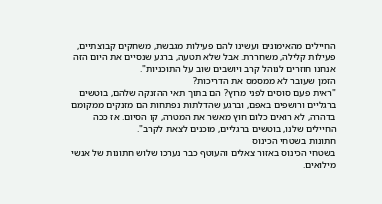החיילים מהאימונים ועשינו להם פעילות מגבשת, משחקים קבוצתיים, פעילות קלילה, משחררת. אבל שלא תטעה, ברגע שנסיים את היום הזה אנחנו חוזרים לנוהל קרב ויושבים שוב על התוכניות".
הזמן שעובר לא ממסמס את הדריכות?
"ראית פעם סוסים לפני מרוץ? הם בתוך תאי ההזנקה שלהם, בוטשים ברגליים ורושפים באפם, וברגע שהדלתות נפתחות הם מזנקים ממקומם בדהרה, לא רואים כלום חוץ מאשר את המטרה, קו הסיום. אז ככה החיילים שלנו, בוטשים ברגליים, מוכנים לצאת לקרב".
חתונות בשטחי הכינוס
בשטחי הכינוס באזור צאלים והעוטף כבר נערכו שלוש חתונות של אנשי מילואים.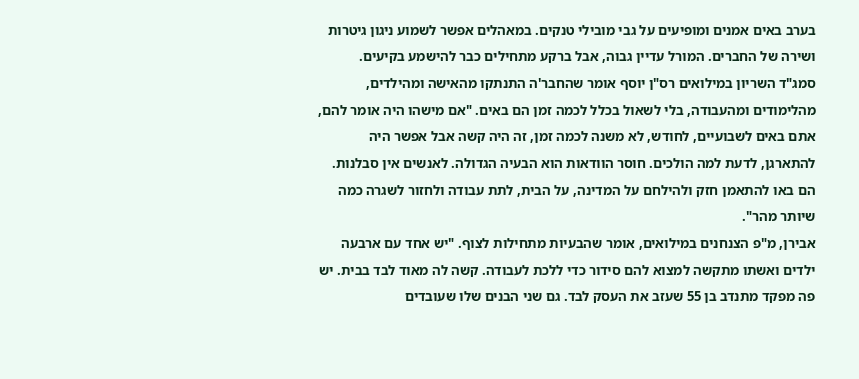בערב באים אמנים ומופיעים על גבי מובילי טנקים. במאהלים אפשר לשמוע ניגון גיטרות ושירה של החברים. המורל עדיין גבוה, אבל ברקע מתחילים כבר להישמע בקיעים.
סמג"ד השריון במילואים רס"ן יוסף אומר שהחבר'ה התנתקו מהאישה ומהילדים, מהלימודים ומהעבודה, בלי לשאול בכלל לכמה זמן הם באים. "אם מישהו היה אומר להם, אתם באים לשבועיים, לחודש, לא משנה לכמה זמן, זה היה קשה אבל אפשר היה להתארגן, לדעת למה הולכים. חוסר הוודאות הוא הבעיה הגדולה. לאנשים אין סבלנות. הם באו להתאמן חזק ולהילחם על המדינה, על הבית, לתת עבודה ולחזור לשגרה כמה שיותר מהר".
אבירן, מ"פ הצנחנים במילואים, אומר שהבעיות מתחילות לצוף. "יש אחד עם ארבעה ילדים ואשתו מתקשה למצוא להם סידור כדי ללכת לעבודה. קשה לה מאוד לבד בבית. יש פה מפקד מתנדב בן 55 שעזב את העסק לבד. גם שני הבנים שלו שעובדים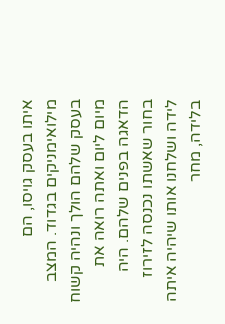איתו בעסק גויסו, הם מילואימניקים בגדוד. המצב בעסק שלהם הולך ונהיה קשוח מיום ליום ואתה רואה את הדאגה בפנים שלהם. היה בחור שאשתו נכנסה לזירוז לידה ושלחנו אותו שיהיה איתה בלידה, מחר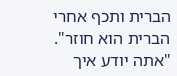הברית ותכף אחרי הברית הוא חוזר".
"אתה יודע איך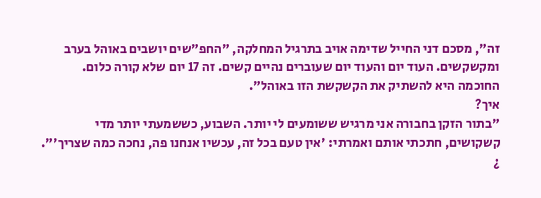זה", מסכם דני החייל שדימה אויב בתרגיל המחלקה, "החפ"שים יושבים באוהל בערב ומקשקשים. העוד יום והעוד יום שעוברים נהיים קשים. זה 17 יום שלא קורה כלום. החוכמה היא להשתיק את הקשקשת הזו באוהל".
איך?
"בתור הזקן בחבורה אני מרגיש ששומעים לי יותר. השבוע, כששמעתי יותר מדי קשקושים, חתכתי אותם ואמרתי: 'אין טעם בכל זה, עכשיו אנחנו פה, נחכה כמה שצריך'". ¿